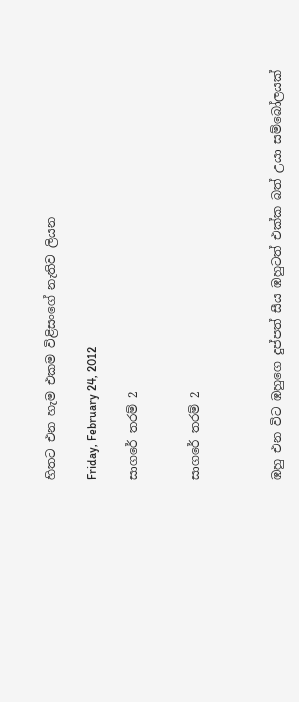හිතට එන හැම එකම විළිසංගේ නැතිව ලියන

Friday, February 24, 2012

සාගරේ තරම් 2


සාගරේ තරම් 2



ඹහු එන විට ඹහුගෙ දුප්පත් සීය ඹහුටත් එක්ක බත් උයා සම්බෝලයක්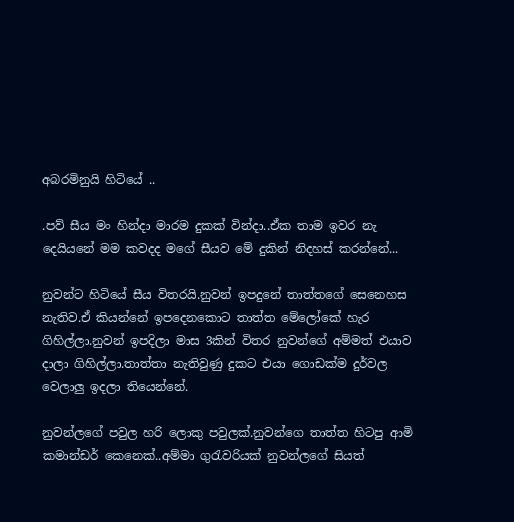අබරමිනුයි හිටියේ ..

.පව් සීය මං හින්දා මාරම දුකක් වින්දා..ඒක තාම ඉවර නැ දෙයියනේ මම කවදද මගේ සීයව මේ දුකින් නිදහස් කරන්නේ...

නුවන්ට හිටියේ සීය විතරයි.නුවන් ඉපදුනේ තාත්තගේ සෙනෙහස නැතිව.ඒ කියන්නේ ඉපදෙනකොට තාත්ත මේලෝකේ හැර ගිහිල්ලා.නුවන් ඉපදිලා මාස 3කින් විතර නුවන්ගේ අම්මත් එයාව දාලා ගිහිල්ලා.තාත්තා නැතිවුණු දුකට එයා ගොඩක්ම දුර්වල වෙලාලු ඉදලා තියෙන්නේ.

නුවන්ලගේ පවුල හරි ලොකු පවුලක්.නුවන්ගෙ තාත්ත හිටපු ආමි කමාන්ඩර් කෙනෙක්..අම්මා ගුරැවරියක් නුවන්ලගේ සියත්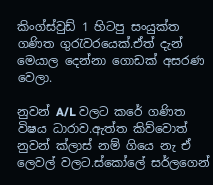කිංග්ස්වුඩ් 1 හිටපු සංයුක්ත ගණිත ගුරැවරයෙක්.ඒත් දැන් මෙයාල දෙන්නා ගොඩක් අසරණ වෙලා.

නුවන් A/L වලට කරේ ගණිත විෂය ධාරාව.ඇත්ත කිව්වොත් නුවන් ක්ලාස් නම් ගියෙ නැ ඒ ලෙවල් වලට.ස්කෝලේ සර්ලගෙන්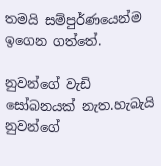තමයි සම්පුර්ණයෙන්ම ඉගෙන ගත්තේ.

නුවන්ගේ වැඩි සෝබනයක් නැත.හැබැයි නුවන්ගේ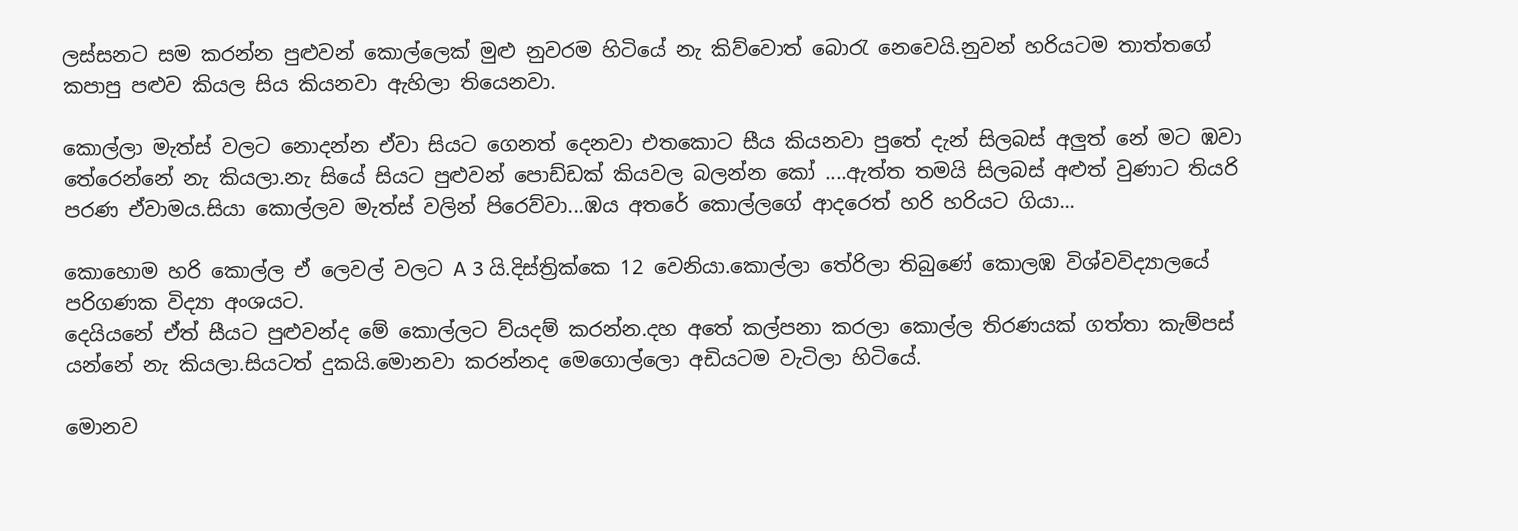ලස්සනට සම කරන්න පුළුවන් කොල්ලෙක් මුළු නුවරම හිටියේ නැ කිව්වොත් බොරැ නෙවෙයි.නුවන් හරියටම තාත්තගේ කපාපු පළුව කියල සිය කියනවා ඇහිලා තියෙනවා.

කොල්ලා මැත්ස් වලට නොදන්න ඒවා සියට ගෙනත් දෙනවා එතකොට සීය කියනවා පුතේ දැන් සිලබස් අලුත් නේ මට ඹවා තේරෙන්නේ නැ කියලා.නැ සියේ සියට පුළුවන් පොඩ්ඩක් කියවල බලන්න කෝ ....ඇත්ත තමයි සිලබස් අළුත් වුණාට තියරි පරණ ඒවාමය.සියා කොල්ලව මැත්ස් වලින් පිරෙව්වා...ඹය අතරේ කොල්ලගේ ආදරෙත් හරි හරියට ගියා...

කොහොම හරි කොල්ල ඒ ලෙවල් වලට A 3 යි.දිස්ත්‍රික්කෙ 12 වෙනියා.කොල්ලා තේරිලා තිබුණේ කොලඹ විශ්වවිද්‍යාලයේ පරිගණක විද්‍යා අංශයට.
දෙයියනේ ඒත් සීයට පුළුවන්ද මේ කොල්ලට ව්යදම් කරන්න.දහ අතේ කල්පනා කරලා කොල්ල තිරණයක් ගත්තා කැම්පස් යන්නේ නැ කියලා.සියටත් දුකයි.මොනවා කරන්නද මෙගොල්ලො අඩියටම වැටිලා හිටියේ.

මොනව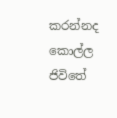කරන්නද කොල්ල ජිවිතේ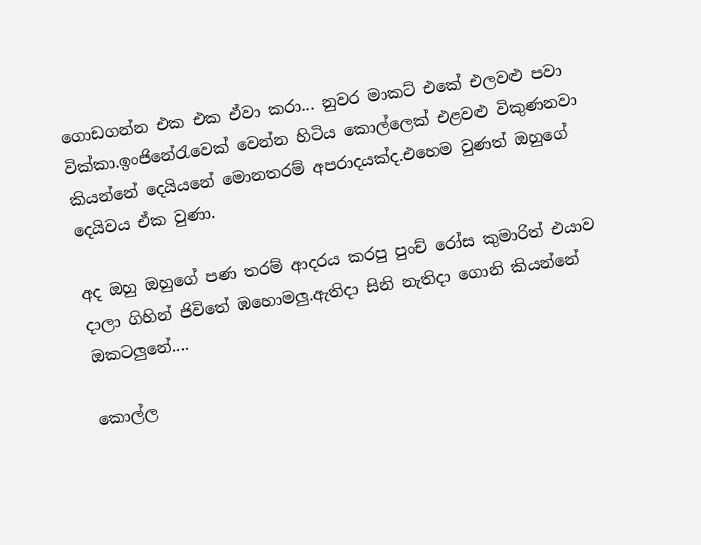ගොඩගන්න එක එක ඒවා කරා... නුවර මාකට් එකේ එලවළු පවා වික්කා.ඉංජිනේරැවෙක් වෙන්න හිටිය කොල්ලෙක් එළවළු විකුණනවා කියන්නේ දෙයියනේ මොනතරම් අපරාදයක්ද.එහෙම වුණත් ‍ඔහුගේ දෙයිවය ඒක වුණා.

අද ඔහු ඔහුගේ පණ තරම් ආදරය කරපු පුංච් රෝස කුමාරිත් එයාව දාලා ගිහින් ජිවිතේ ඹහොමලු.ඇතිදා සිනි නැතිදා ගොනි කියන්නේ ඔකටලුනේ....

කොල්ල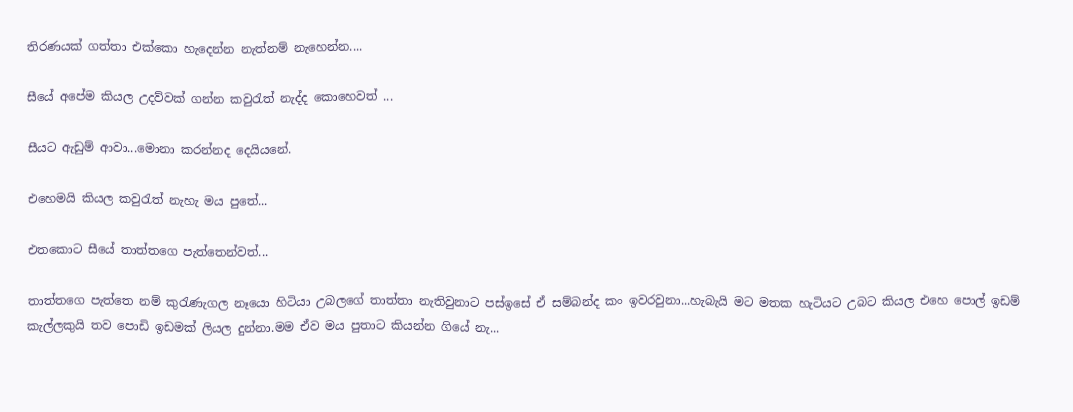තිරණයක් ගත්තා එක්කො හැදෙන්න නැත්නම් නැහෙන්න....

සීයේ අපේම කියල උදව්වක් ගන්න කවුරැත් නැද්ද කොහෙවත් ...

සීයට ඇඩුම් ආවා...මොනා කරන්නද දෙයියනේ.

එහෙමයි කියල කවුරැත් නැහැ මය පුතේ...

එතකොට සීයේ තාත්තගෙ පැත්තෙන්වත්...

තාත්තගෙ පැත්තෙ නම් කුරැණැගල නෑයො හිටියා උබලගේ තාත්තා නැතිවුනාට පස්ඉසේ ඒ සම්බන්ද කං ඉවරවුනා...හැබැයි මට මතක හැටියට උබට කියල එහෙ පොල් ඉඩම් කැල්ලකුයි තව පොඩි ඉඩමක් ලියල දුන්නා.මම ඒව මය පුතාට කියන්න ගියේ නැ...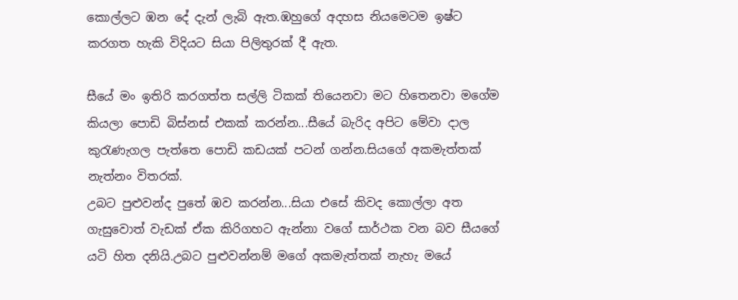කොල්ලට ඹන දේ දැන් ලැබි ඇත.ඹහුගේ අදහස නියමෙටම ඉෂ්ට කරගත හැකි විදියට සියා පිලිතුරක් දී ඇත.

සීයේ මං ඉතිරි කරගත්ත සල්ලි ටිකක් තියෙනවා මට හිතෙනවා මගේම කියලා පොඩි බිස්නස් එකක් කරන්න...සීයේ බැරිද අපිට මේවා දාල කුරැණැගල පැත්තෙ පොඩි කඩයක් පටන් ගන්න.සියගේ අකමැත්තක් නැත්නං විතරක්.
උබට පුළුවන්ද පුතේ ඹව කරන්න...සියා එසේ කිවද කොල්ලා අත ගැසුවොත් වැඩක් ඒක කිරිගහට ඇන්නා වගේ සාර්ථක වන බව සීයගේ යටි හිත දනියි.උබට පුළුවන්නම් මගේ අකමැත්තක් නැහැ මයේ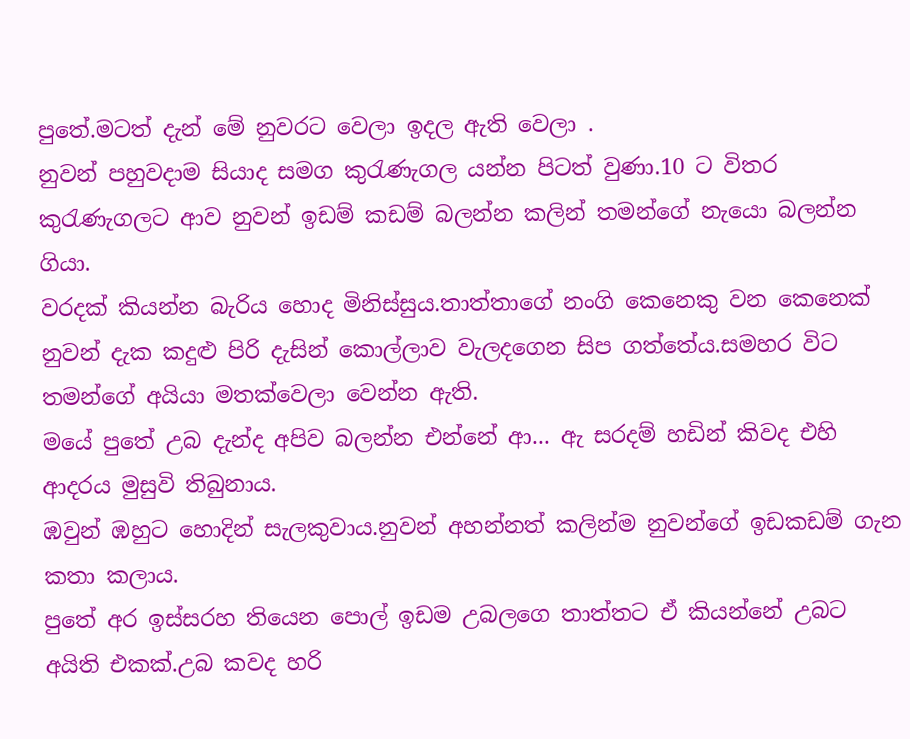පුතේ.මටත් දැන් මේ නුවරට වෙලා ඉදල ඇති වෙලා .
නුවන් පහුවදාම සියාද සමග කුරැණැගල යන්න පිටත් වුණා.10 ට විතර කුරැණැගලට ආව නුවන් ඉඩම් කඩම් බලන්න කලින් තමන්ගේ නැයො බලන්න ගියා.
වරදක් කියන්න බැරිය හොද මිනිස්සුය.තාත්තාගේ නංගි කෙනෙකු වන කෙනෙක් නුවන් දැක කදුළු පිරි දැසින් කොල්ලාව වැලදගෙන සිප ගත්තේය.සමහර විට තමන්ගේ අයියා මතක්වෙලා වෙන්න ඇති.
මයේ පුතේ උබ දැන්ද අපිව බලන්න එන්නේ ආ... ඇ සරදම් හඩින් කිවද එහි ආදරය මුසුවි තිබුනාය.
ඹවුන් ඹහුට හොදින් සැලකුවාය.නුවන් අහන්නත් කලින්ම නුවන්ගේ ඉඩකඩම් ගැන කතා කලාය.
පුතේ අර ඉස්සරහ තියෙන පොල් ඉඩම උබලගෙ තාත්තට ඒ කියන්නේ උබට අයිති එකක්.උබ කවද හරි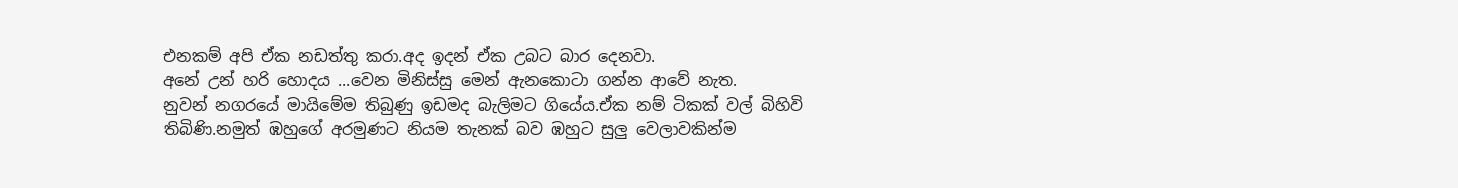එනකම් අපි ඒක නඩත්තු කරා.අද ඉදන් ඒක උබට බාර දෙනවා.
අනේ උන් හරි හොදය ...වෙන මිනිස්සු මෙන් ඇනකොටා ගන්න ආවේ නැත.
නුවන් නගරයේ මායිමේම තිබුණු ඉඩමද බැලිමට ගියේය.ඒක නම් ටිකක් වල් බිහිවි තිබිණි.නමුත් ඹහුගේ අරමුණට නියම තැනක් බව ඹහුට සුලු වෙලාවකින්ම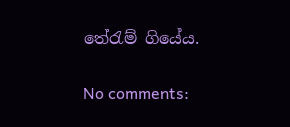තේරැම් ගියේය.

No comments: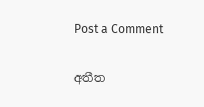Post a Comment

අතීත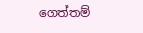ගෙත්තම්